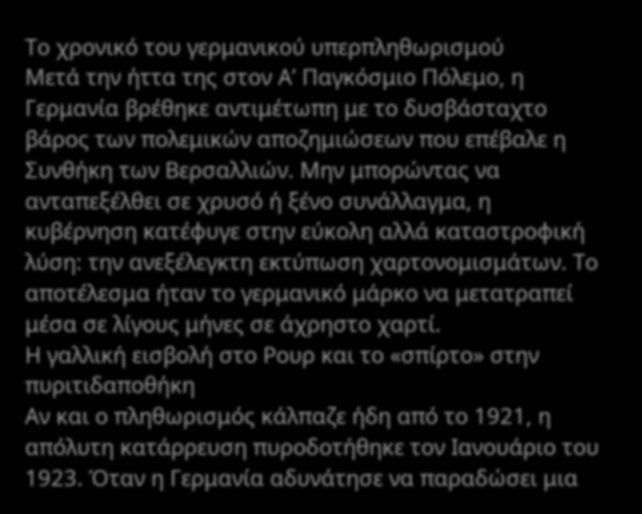Το χρονικό του γερμανικού υπερπληθωρισμού
Μετά την ήττα της στον Α’ Παγκόσμιο Πόλεμο, η Γερμανία βρέθηκε αντιμέτωπη με το δυσβάσταχτο βάρος των πολεμικών αποζημιώσεων που επέβαλε η Συνθήκη των Βερσαλλιών. Μην μπορώντας να ανταπεξέλθει σε χρυσό ή ξένο συνάλλαγμα, η κυβέρνηση κατέφυγε στην εύκολη αλλά καταστροφική λύση: την ανεξέλεγκτη εκτύπωση χαρτονομισμάτων. Το αποτέλεσμα ήταν το γερμανικό μάρκο να μετατραπεί μέσα σε λίγους μήνες σε άχρηστο χαρτί.
Η γαλλική εισβολή στο Ρουρ και το «σπίρτο» στην πυριτιδαποθήκη
Αν και ο πληθωρισμός κάλπαζε ήδη από το 1921, η απόλυτη κατάρρευση πυροδοτήθηκε τον Ιανουάριο του 1923. Όταν η Γερμανία αδυνάτησε να παραδώσει μια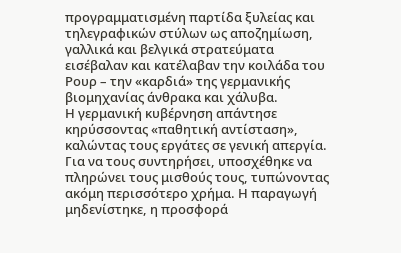προγραμματισμένη παρτίδα ξυλείας και τηλεγραφικών στύλων ως αποζημίωση, γαλλικά και βελγικά στρατεύματα εισέβαλαν και κατέλαβαν την κοιλάδα του Ρουρ – την «καρδιά» της γερμανικής βιομηχανίας άνθρακα και χάλυβα.
Η γερμανική κυβέρνηση απάντησε κηρύσσοντας «παθητική αντίσταση», καλώντας τους εργάτες σε γενική απεργία. Για να τους συντηρήσει, υποσχέθηκε να πληρώνει τους μισθούς τους, τυπώνοντας ακόμη περισσότερο χρήμα. Η παραγωγή μηδενίστηκε, η προσφορά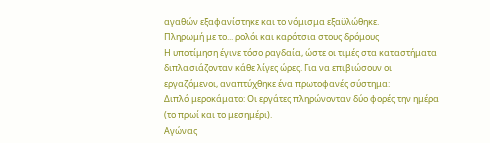αγαθών εξαφανίστηκε και το νόμισμα εξαϋλώθηκε.
Πληρωμή με το... ρολόι και καρότσια στους δρόμους
Η υποτίμηση έγινε τόσο ραγδαία, ώστε οι τιμές στα καταστήματα διπλασιάζονταν κάθε λίγες ώρες. Για να επιβιώσουν οι εργαζόμενοι, αναπτύχθηκε ένα πρωτοφανές σύστημα:
Διπλό μεροκάματο: Οι εργάτες πληρώνονταν δύο φορές την ημέρα (το πρωί και το μεσημέρι).
Αγώνας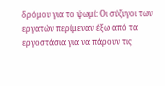δρόμου για το ψωμί: Οι σύζυγοι των εργατών περίμεναν έξω από τα εργοστάσια για να πάρουν τις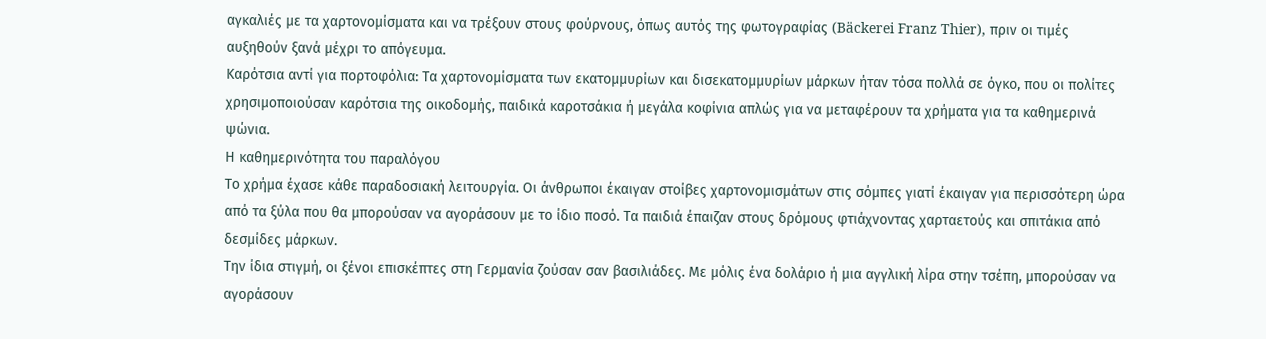αγκαλιές με τα χαρτονομίσματα και να τρέξουν στους φούρνους, όπως αυτός της φωτογραφίας (Bäckerei Franz Thier), πριν οι τιμές αυξηθούν ξανά μέχρι το απόγευμα.
Καρότσια αντί για πορτοφόλια: Τα χαρτονομίσματα των εκατομμυρίων και δισεκατομμυρίων μάρκων ήταν τόσα πολλά σε όγκο, που οι πολίτες χρησιμοποιούσαν καρότσια της οικοδομής, παιδικά καροτσάκια ή μεγάλα κοφίνια απλώς για να μεταφέρουν τα χρήματα για τα καθημερινά ψώνια.
Η καθημερινότητα του παραλόγου
Το χρήμα έχασε κάθε παραδοσιακή λειτουργία. Οι άνθρωποι έκαιγαν στοίβες χαρτονομισμάτων στις σόμπες γιατί έκαιγαν για περισσότερη ώρα από τα ξύλα που θα μπορούσαν να αγοράσουν με το ίδιο ποσό. Τα παιδιά έπαιζαν στους δρόμους φτιάχνοντας χαρταετούς και σπιτάκια από δεσμίδες μάρκων.
Την ίδια στιγμή, οι ξένοι επισκέπτες στη Γερμανία ζούσαν σαν βασιλιάδες. Με μόλις ένα δολάριο ή μια αγγλική λίρα στην τσέπη, μπορούσαν να αγοράσουν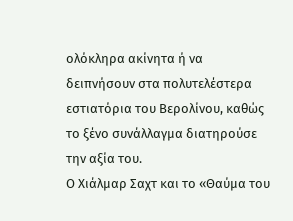ολόκληρα ακίνητα ή να δειπνήσουν στα πολυτελέστερα εστιατόρια του Βερολίνου, καθώς το ξένο συνάλλαγμα διατηρούσε την αξία του.
Ο Χιάλμαρ Σαχτ και το «Θαύμα του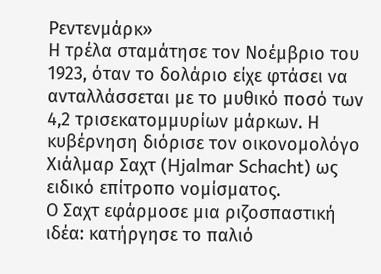Ρεντενμάρκ»
Η τρέλα σταμάτησε τον Νοέμβριο του 1923, όταν το δολάριο είχε φτάσει να ανταλλάσσεται με το μυθικό ποσό των 4,2 τρισεκατομμυρίων μάρκων. Η κυβέρνηση διόρισε τον οικονομολόγο Χιάλμαρ Σαχτ (Hjalmar Schacht) ως ειδικό επίτροπο νομίσματος.
Ο Σαχτ εφάρμοσε μια ριζοσπαστική ιδέα: κατήργησε το παλιό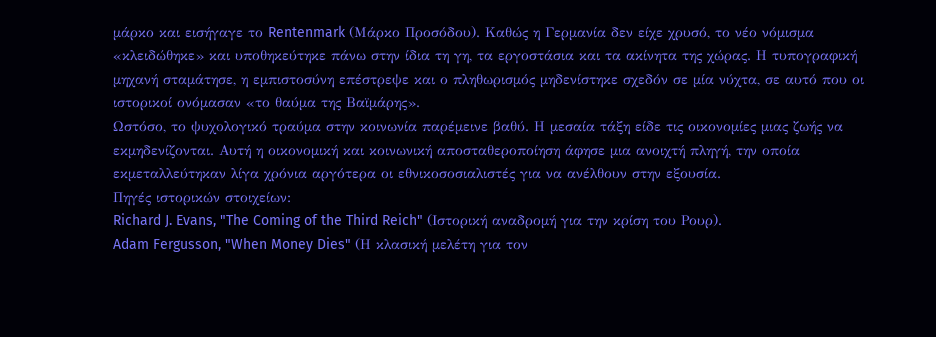μάρκο και εισήγαγε το Rentenmark (Μάρκο Προσόδου). Καθώς η Γερμανία δεν είχε χρυσό, το νέο νόμισμα «κλειδώθηκε» και υποθηκεύτηκε πάνω στην ίδια τη γη, τα εργοστάσια και τα ακίνητα της χώρας. Η τυπογραφική μηχανή σταμάτησε, η εμπιστοσύνη επέστρεψε και ο πληθωρισμός μηδενίστηκε σχεδόν σε μία νύχτα, σε αυτό που οι ιστορικοί ονόμασαν «το θαύμα της Βαϊμάρης».
Ωστόσο, το ψυχολογικό τραύμα στην κοινωνία παρέμεινε βαθύ. Η μεσαία τάξη είδε τις οικονομίες μιας ζωής να εκμηδενίζονται. Αυτή η οικονομική και κοινωνική αποσταθεροποίηση άφησε μια ανοιχτή πληγή, την οποία εκμεταλλεύτηκαν λίγα χρόνια αργότερα οι εθνικοσοσιαλιστές για να ανέλθουν στην εξουσία.
Πηγές ιστορικών στοιχείων:
Richard J. Evans, "The Coming of the Third Reich" (Ιστορική αναδρομή για την κρίση του Ρουρ).
Adam Fergusson, "When Money Dies" (Η κλασική μελέτη για τον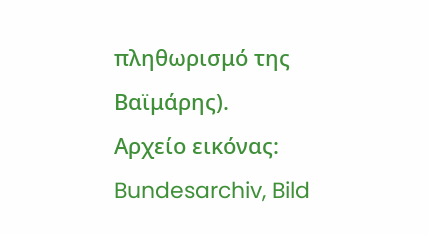πληθωρισμό της Βαϊμάρης).
Αρχείο εικόνας: Bundesarchiv, Bild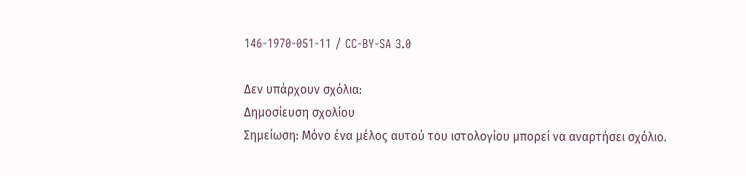146-1970-051-11 / CC-BY-SA 3.0

Δεν υπάρχουν σχόλια:
Δημοσίευση σχολίου
Σημείωση: Μόνο ένα μέλος αυτού του ιστολογίου μπορεί να αναρτήσει σχόλιο.